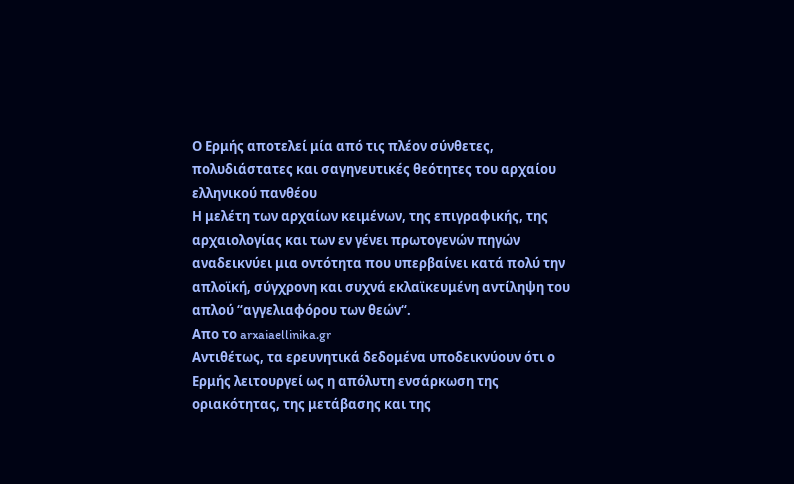Ο Ερμής αποτελεί μία από τις πλέον σύνθετες, πολυδιάστατες και σαγηνευτικές θεότητες του αρχαίου ελληνικού πανθέου
Η μελέτη των αρχαίων κειμένων, της επιγραφικής, της αρχαιολογίας και των εν γένει πρωτογενών πηγών αναδεικνύει μια οντότητα που υπερβαίνει κατά πολύ την απλοϊκή, σύγχρονη και συχνά εκλαϊκευμένη αντίληψη του απλού “αγγελιαφόρου των θεών“.
Απο το arxaiaellinika.gr
Αντιθέτως, τα ερευνητικά δεδομένα υποδεικνύουν ότι ο Ερμής λειτουργεί ως η απόλυτη ενσάρκωση της οριακότητας, της μετάβασης και της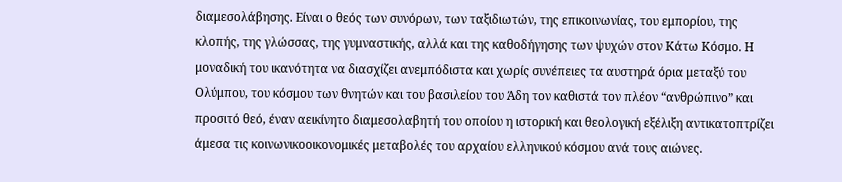διαμεσολάβησης. Είναι ο θεός των συνόρων, των ταξιδιωτών, της επικοινωνίας, του εμπορίου, της κλοπής, της γλώσσας, της γυμναστικής, αλλά και της καθοδήγησης των ψυχών στον Κάτω Κόσμο. Η μοναδική του ικανότητα να διασχίζει ανεμπόδιστα και χωρίς συνέπειες τα αυστηρά όρια μεταξύ του Ολύμπου, του κόσμου των θνητών και του βασιλείου του Άδη τον καθιστά τον πλέον “ανθρώπινο” και προσιτό θεό, έναν αεικίνητο διαμεσολαβητή του οποίου η ιστορική και θεολογική εξέλιξη αντικατοπτρίζει άμεσα τις κοινωνικοοικονομικές μεταβολές του αρχαίου ελληνικού κόσμου ανά τους αιώνες.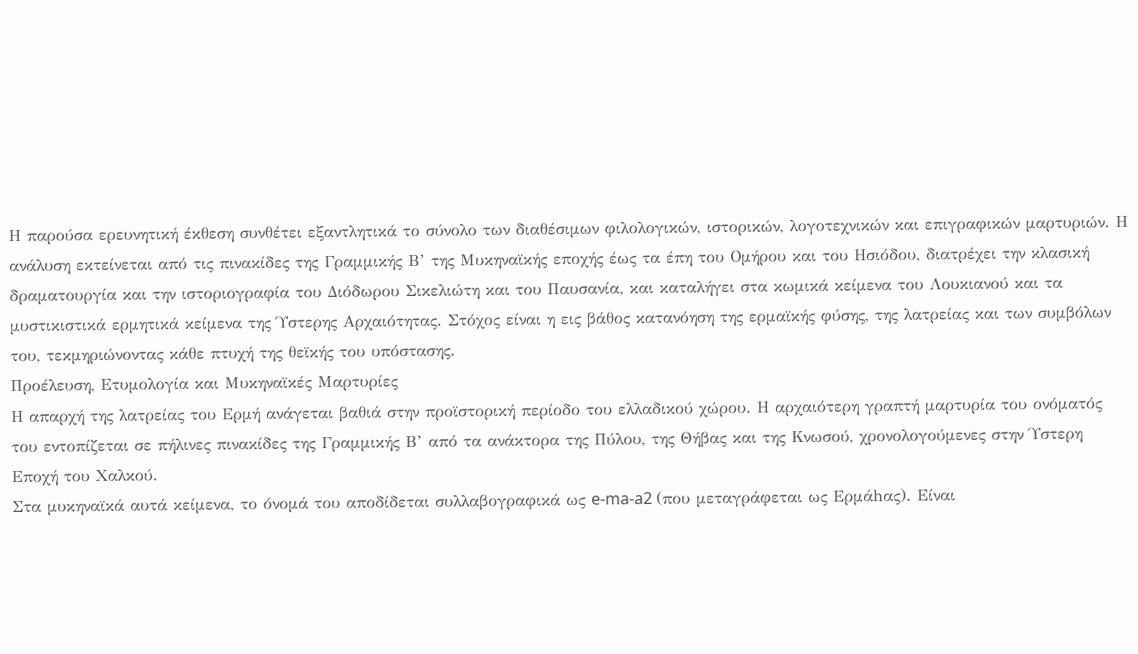Η παρούσα ερευνητική έκθεση συνθέτει εξαντλητικά το σύνολο των διαθέσιμων φιλολογικών, ιστορικών, λογοτεχνικών και επιγραφικών μαρτυριών. Η ανάλυση εκτείνεται από τις πινακίδες της Γραμμικής Β’ της Μυκηναϊκής εποχής έως τα έπη του Ομήρου και του Ησιόδου, διατρέχει την κλασική δραματουργία και την ιστοριογραφία του Διόδωρου Σικελιώτη και του Παυσανία, και καταλήγει στα κωμικά κείμενα του Λουκιανού και τα μυστικιστικά ερμητικά κείμενα της Ύστερης Αρχαιότητας. Στόχος είναι η εις βάθος κατανόηση της ερμαϊκής φύσης, της λατρείας και των συμβόλων του, τεκμηριώνοντας κάθε πτυχή της θεϊκής του υπόστασης.
Προέλευση, Ετυμολογία και Μυκηναϊκές Μαρτυρίες
Η απαρχή της λατρείας του Ερμή ανάγεται βαθιά στην προϊστορική περίοδο του ελλαδικού χώρου. Η αρχαιότερη γραπτή μαρτυρία του ονόματός του εντοπίζεται σε πήλινες πινακίδες της Γραμμικής Β’ από τα ανάκτορα της Πύλου, της Θήβας και της Κνωσού, χρονολογούμενες στην Ύστερη Εποχή του Χαλκού.
Στα μυκηναϊκά αυτά κείμενα, το όνομά του αποδίδεται συλλαβογραφικά ως e-ma-a2 (που μεταγράφεται ως Ερμάhας). Είναι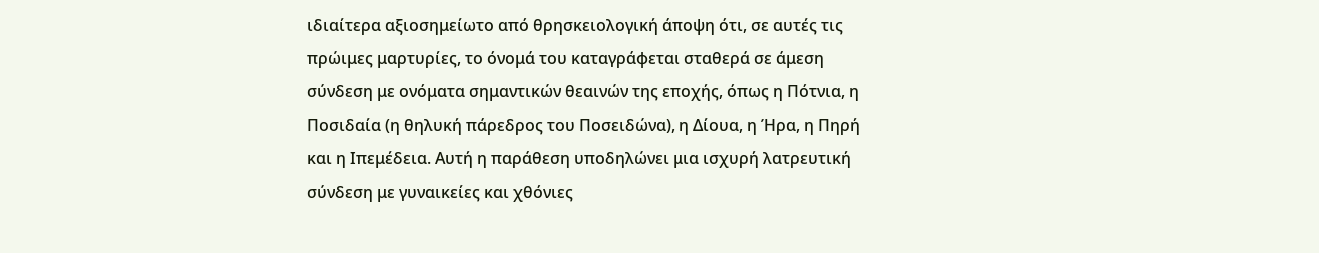ιδιαίτερα αξιοσημείωτο από θρησκειολογική άποψη ότι, σε αυτές τις πρώιμες μαρτυρίες, το όνομά του καταγράφεται σταθερά σε άμεση σύνδεση με ονόματα σημαντικών θεαινών της εποχής, όπως η Πότνια, η Ποσιδαία (η θηλυκή πάρεδρος του Ποσειδώνα), η Δίουα, η Ήρα, η Πηρή και η Ιπεμέδεια. Αυτή η παράθεση υποδηλώνει μια ισχυρή λατρευτική σύνδεση με γυναικείες και χθόνιες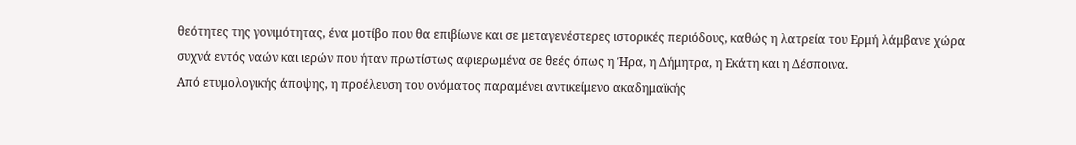θεότητες της γονιμότητας, ένα μοτίβο που θα επιβίωνε και σε μεταγενέστερες ιστορικές περιόδους, καθώς η λατρεία του Ερμή λάμβανε χώρα συχνά εντός ναών και ιερών που ήταν πρωτίστως αφιερωμένα σε θεές όπως η Ήρα, η Δήμητρα, η Εκάτη και η Δέσποινα.
Από ετυμολογικής άποψης, η προέλευση του ονόματος παραμένει αντικείμενο ακαδημαϊκής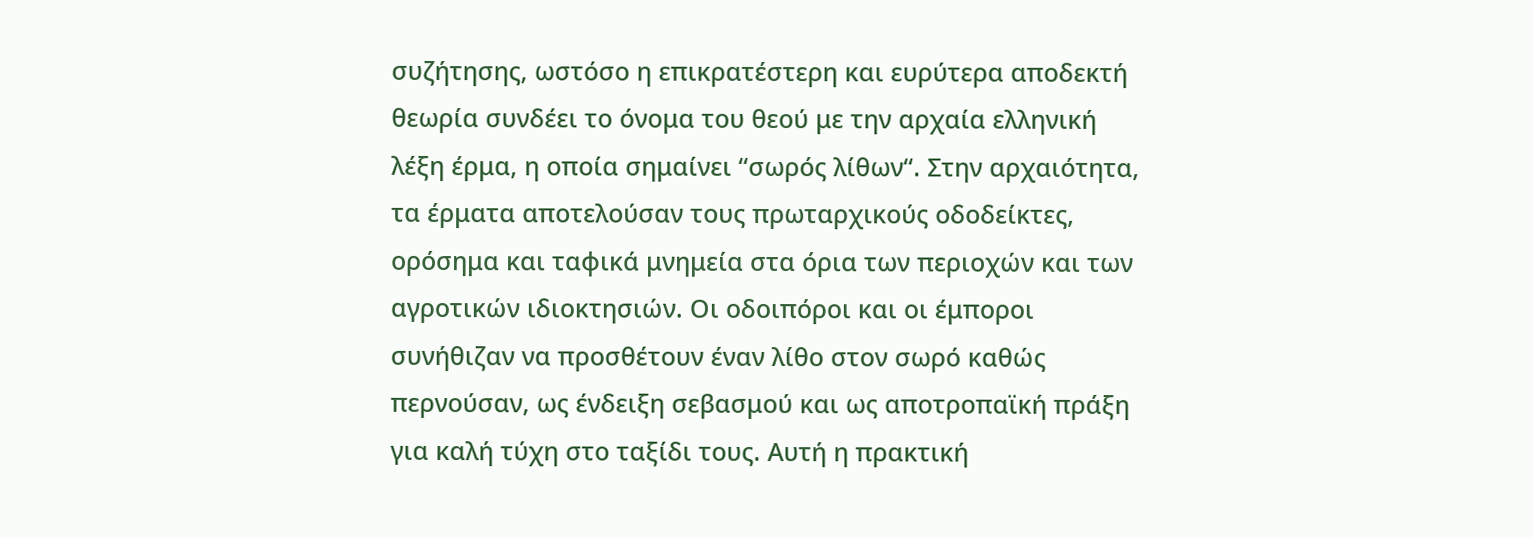συζήτησης, ωστόσο η επικρατέστερη και ευρύτερα αποδεκτή θεωρία συνδέει το όνομα του θεού με την αρχαία ελληνική λέξη έρμα, η οποία σημαίνει “σωρός λίθων“. Στην αρχαιότητα, τα έρματα αποτελούσαν τους πρωταρχικούς οδοδείκτες, ορόσημα και ταφικά μνημεία στα όρια των περιοχών και των αγροτικών ιδιοκτησιών. Οι οδοιπόροι και οι έμποροι συνήθιζαν να προσθέτουν έναν λίθο στον σωρό καθώς περνούσαν, ως ένδειξη σεβασμού και ως αποτροπαϊκή πράξη για καλή τύχη στο ταξίδι τους. Αυτή η πρακτική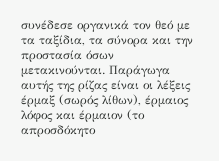συνέδεσε οργανικά τον θεό με τα ταξίδια, τα σύνορα και την προστασία όσων μετακινούνται. Παράγωγα αυτής της ρίζας είναι οι λέξεις έρμαξ (σωρός λίθων), έρμαιος λόφος και έρμαιον (το απροσδόκητο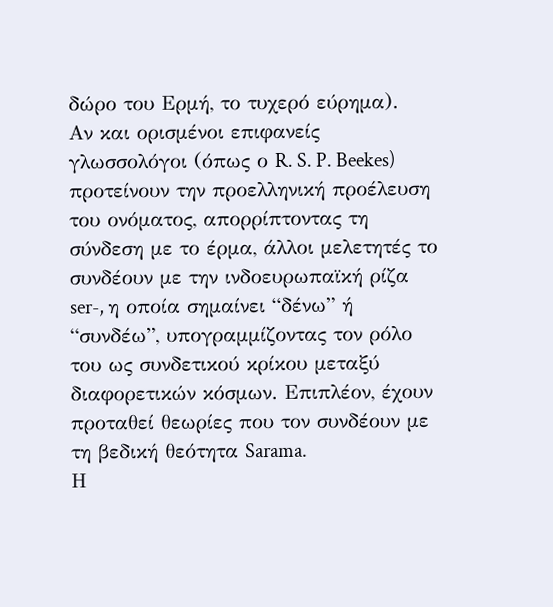δώρο του Ερμή, το τυχερό εύρημα).
Αν και ορισμένοι επιφανείς γλωσσολόγοι (όπως ο R. S. P. Beekes) προτείνουν την προελληνική προέλευση του ονόματος, απορρίπτοντας τη σύνδεση με το έρμα, άλλοι μελετητές το συνδέουν με την ινδοευρωπαϊκή ρίζα ser-, η οποία σημαίνει “δένω” ή “συνδέω”, υπογραμμίζοντας τον ρόλο του ως συνδετικού κρίκου μεταξύ διαφορετικών κόσμων. Επιπλέον, έχουν προταθεί θεωρίες που τον συνδέουν με τη βεδική θεότητα Sarama.
Η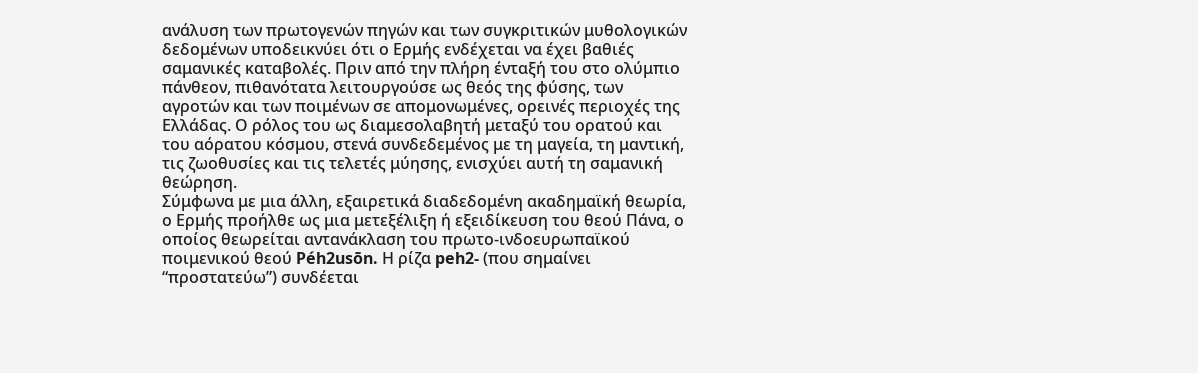ανάλυση των πρωτογενών πηγών και των συγκριτικών μυθολογικών δεδομένων υποδεικνύει ότι ο Ερμής ενδέχεται να έχει βαθιές σαμανικές καταβολές. Πριν από την πλήρη ένταξή του στο ολύμπιο πάνθεον, πιθανότατα λειτουργούσε ως θεός της φύσης, των αγροτών και των ποιμένων σε απομονωμένες, ορεινές περιοχές της Ελλάδας. Ο ρόλος του ως διαμεσολαβητή μεταξύ του ορατού και του αόρατου κόσμου, στενά συνδεδεμένος με τη μαγεία, τη μαντική, τις ζωοθυσίες και τις τελετές μύησης, ενισχύει αυτή τη σαμανική θεώρηση.
Σύμφωνα με μια άλλη, εξαιρετικά διαδεδομένη ακαδημαϊκή θεωρία, ο Ερμής προήλθε ως μια μετεξέλιξη ή εξειδίκευση του θεού Πάνα, ο οποίος θεωρείται αντανάκλαση του πρωτο-ινδοευρωπαϊκού ποιμενικού θεού Péh2usōn. Η ρίζα peh2- (που σημαίνει “προστατεύω”) συνδέεται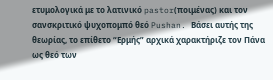ετυμολογικά με το λατινικό pastor(ποιμένας) και τον σανσκριτικό ψυχοπομπό θεό Pushan. Βάσει αυτής της θεωρίας, το επίθετο “Ερμής” αρχικά χαρακτήριζε τον Πάνα ως θεό των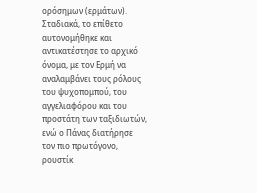ορόσημων (ερμάτων). Σταδιακά, το επίθετο αυτονομήθηκε και αντικατέστησε το αρχικό όνομα, με τον Ερμή να αναλαμβάνει τους ρόλους του ψυχοπομπού, του αγγελιαφόρου και του προστάτη των ταξιδιωτών, ενώ ο Πάνας διατήρησε τον πιο πρωτόγονο, ρουστίκ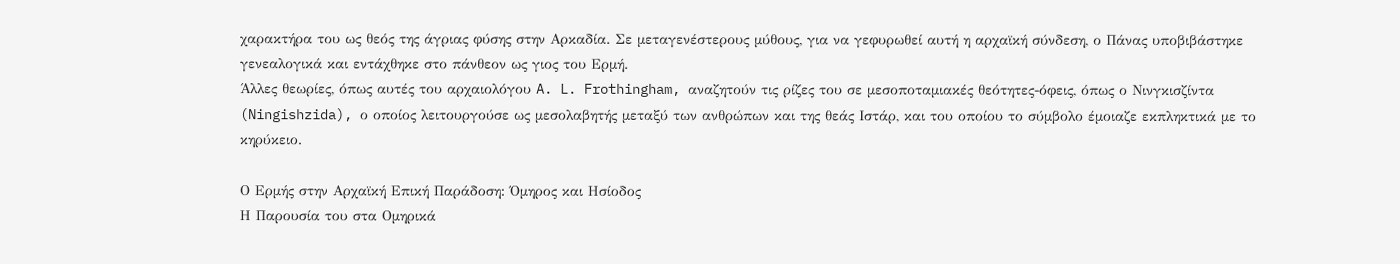χαρακτήρα του ως θεός της άγριας φύσης στην Αρκαδία. Σε μεταγενέστερους μύθους, για να γεφυρωθεί αυτή η αρχαϊκή σύνδεση, ο Πάνας υποβιβάστηκε γενεαλογικά και εντάχθηκε στο πάνθεον ως γιος του Ερμή.
Άλλες θεωρίες, όπως αυτές του αρχαιολόγου A. L. Frothingham, αναζητούν τις ρίζες του σε μεσοποταμιακές θεότητες-όφεις, όπως ο Νινγκισζίντα (Ningishzida), ο οποίος λειτουργούσε ως μεσολαβητής μεταξύ των ανθρώπων και της θεάς Ιστάρ, και του οποίου το σύμβολο έμοιαζε εκπληκτικά με το κηρύκειο.

Ο Ερμής στην Αρχαϊκή Επική Παράδοση: Όμηρος και Ησίοδος
Η Παρουσία του στα Ομηρικά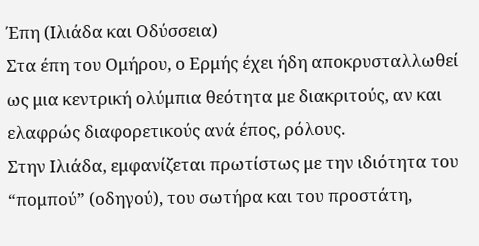Έπη (Ιλιάδα και Οδύσσεια)
Στα έπη του Ομήρου, ο Ερμής έχει ήδη αποκρυσταλλωθεί ως μια κεντρική ολύμπια θεότητα με διακριτούς, αν και ελαφρώς διαφορετικούς ανά έπος, ρόλους.
Στην Ιλιάδα, εμφανίζεται πρωτίστως με την ιδιότητα του “πομπού” (οδηγού), του σωτήρα και του προστάτη,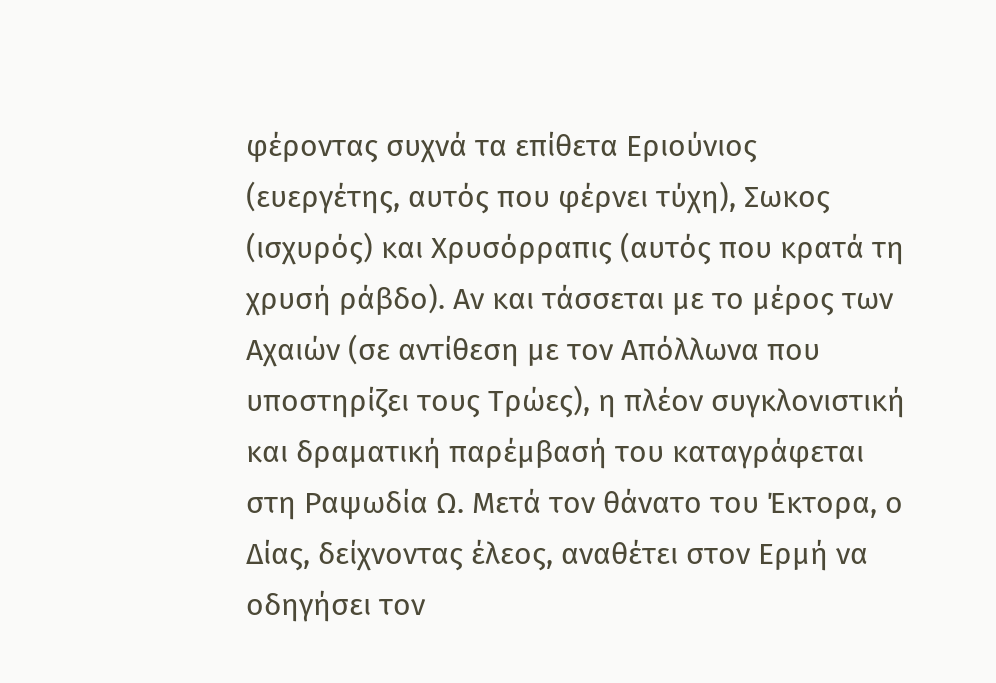φέροντας συχνά τα επίθετα Εριούνιος (ευεργέτης, αυτός που φέρνει τύχη), Σωκος (ισχυρός) και Χρυσόρραπις (αυτός που κρατά τη χρυσή ράβδο). Αν και τάσσεται με το μέρος των Αχαιών (σε αντίθεση με τον Απόλλωνα που υποστηρίζει τους Τρώες), η πλέον συγκλονιστική και δραματική παρέμβασή του καταγράφεται στη Ραψωδία Ω. Μετά τον θάνατο του Έκτορα, ο Δίας, δείχνοντας έλεος, αναθέτει στον Ερμή να οδηγήσει τον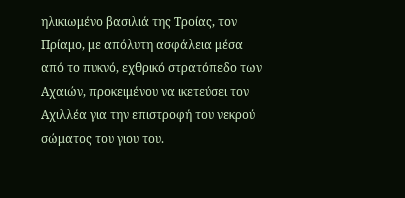ηλικιωμένο βασιλιά της Τροίας, τον Πρίαμο, με απόλυτη ασφάλεια μέσα από το πυκνό, εχθρικό στρατόπεδο των Αχαιών, προκειμένου να ικετεύσει τον Αχιλλέα για την επιστροφή του νεκρού σώματος του γιου του.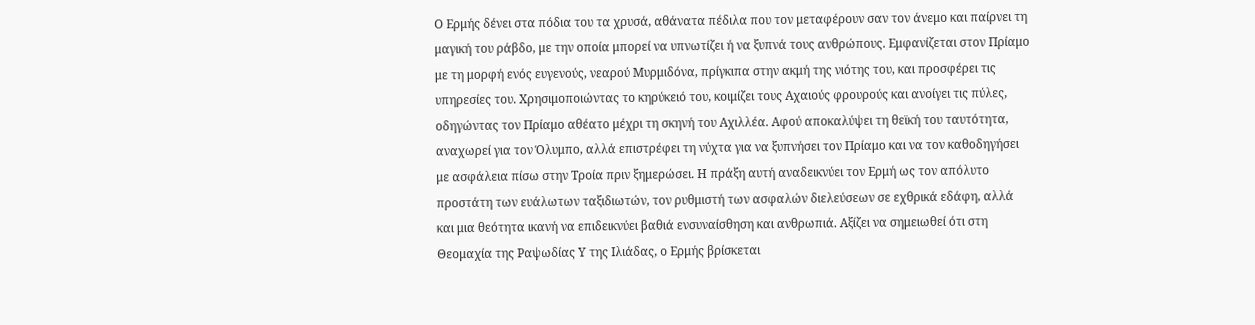Ο Ερμής δένει στα πόδια του τα χρυσά, αθάνατα πέδιλα που τον μεταφέρουν σαν τον άνεμο και παίρνει τη μαγική του ράβδο, με την οποία μπορεί να υπνωτίζει ή να ξυπνά τους ανθρώπους. Εμφανίζεται στον Πρίαμο με τη μορφή ενός ευγενούς, νεαρού Μυρμιδόνα, πρίγκιπα στην ακμή της νιότης του, και προσφέρει τις υπηρεσίες του. Χρησιμοποιώντας το κηρύκειό του, κοιμίζει τους Αχαιούς φρουρούς και ανοίγει τις πύλες, οδηγώντας τον Πρίαμο αθέατο μέχρι τη σκηνή του Αχιλλέα. Αφού αποκαλύψει τη θεϊκή του ταυτότητα, αναχωρεί για τον Όλυμπο, αλλά επιστρέφει τη νύχτα για να ξυπνήσει τον Πρίαμο και να τον καθοδηγήσει με ασφάλεια πίσω στην Τροία πριν ξημερώσει. Η πράξη αυτή αναδεικνύει τον Ερμή ως τον απόλυτο προστάτη των ευάλωτων ταξιδιωτών, τον ρυθμιστή των ασφαλών διελεύσεων σε εχθρικά εδάφη, αλλά και μια θεότητα ικανή να επιδεικνύει βαθιά ενσυναίσθηση και ανθρωπιά. Αξίζει να σημειωθεί ότι στη Θεομαχία της Ραψωδίας Υ της Ιλιάδας, ο Ερμής βρίσκεται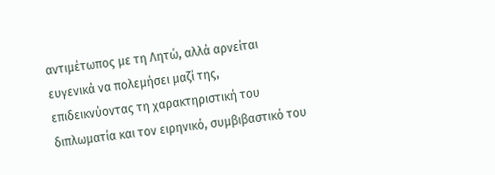αντιμέτωπος με τη Λητώ, αλλά αρνείται ευγενικά να πολεμήσει μαζί της, επιδεικνύοντας τη χαρακτηριστική του διπλωματία και τον ειρηνικό, συμβιβαστικό του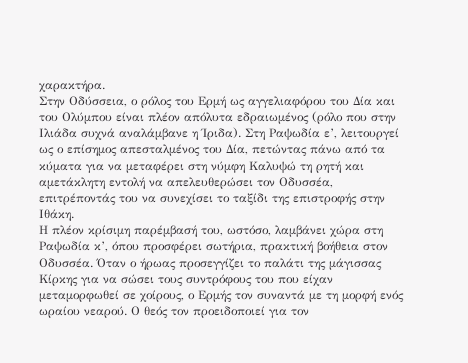χαρακτήρα.
Στην Οδύσσεια, ο ρόλος του Ερμή ως αγγελιαφόρου του Δία και του Ολύμπου είναι πλέον απόλυτα εδραιωμένος (ρόλο που στην Ιλιάδα συχνά αναλάμβανε η Ίριδα). Στη Ραψωδία ε’, λειτουργεί ως ο επίσημος απεσταλμένος του Δία, πετώντας πάνω από τα κύματα για να μεταφέρει στη νύμφη Καλυψώ τη ρητή και αμετάκλητη εντολή να απελευθερώσει τον Οδυσσέα, επιτρέποντάς του να συνεχίσει το ταξίδι της επιστροφής στην Ιθάκη.
Η πλέον κρίσιμη παρέμβασή του, ωστόσο, λαμβάνει χώρα στη Ραψωδία κ’, όπου προσφέρει σωτήρια, πρακτική βοήθεια στον Οδυσσέα. Όταν ο ήρωας προσεγγίζει το παλάτι της μάγισσας Κίρκης για να σώσει τους συντρόφους του που είχαν μεταμορφωθεί σε χοίρους, ο Ερμής τον συναντά με τη μορφή ενός ωραίου νεαρού. Ο θεός τον προειδοποιεί για τον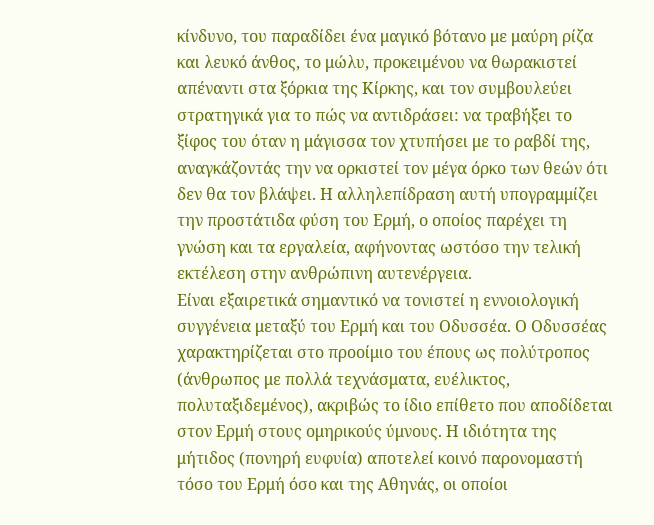κίνδυνο, του παραδίδει ένα μαγικό βότανο με μαύρη ρίζα και λευκό άνθος, το μώλυ, προκειμένου να θωρακιστεί απέναντι στα ξόρκια της Κίρκης, και τον συμβουλεύει στρατηγικά για το πώς να αντιδράσει: να τραβήξει το ξίφος του όταν η μάγισσα τον χτυπήσει με το ραβδί της, αναγκάζοντάς την να ορκιστεί τον μέγα όρκο των θεών ότι δεν θα τον βλάψει. Η αλληλεπίδραση αυτή υπογραμμίζει την προστάτιδα φύση του Ερμή, ο οποίος παρέχει τη γνώση και τα εργαλεία, αφήνοντας ωστόσο την τελική εκτέλεση στην ανθρώπινη αυτενέργεια.
Είναι εξαιρετικά σημαντικό να τονιστεί η εννοιολογική συγγένεια μεταξύ του Ερμή και του Οδυσσέα. Ο Οδυσσέας χαρακτηρίζεται στο προοίμιο του έπους ως πολύτροπος (άνθρωπος με πολλά τεχνάσματα, ευέλικτος, πολυταξιδεμένος), ακριβώς το ίδιο επίθετο που αποδίδεται στον Ερμή στους ομηρικούς ύμνους. Η ιδιότητα της μήτιδος (πονηρή ευφυία) αποτελεί κοινό παρονομαστή τόσο του Ερμή όσο και της Αθηνάς, οι οποίοι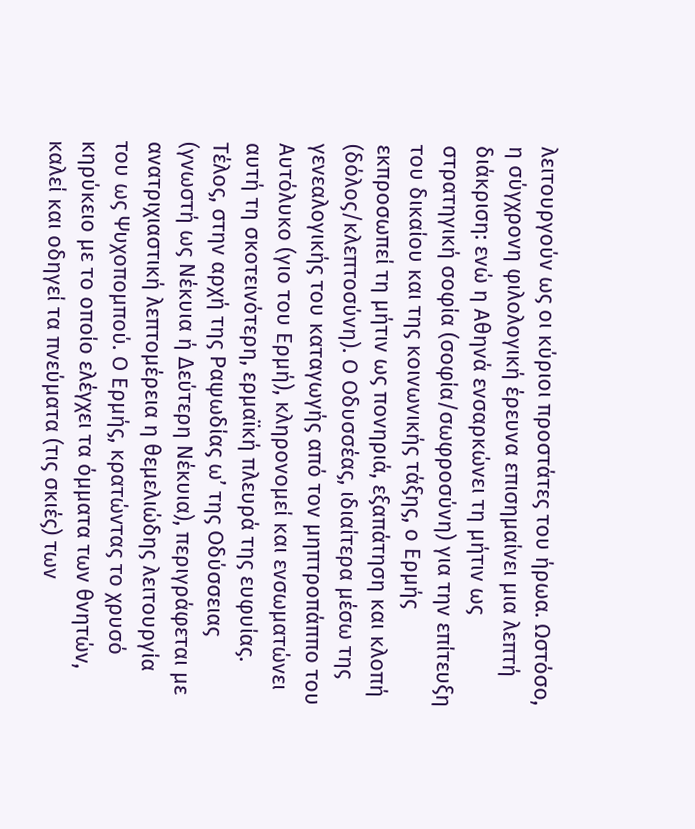λειτουργούν ως οι κύριοι προστάτες του ήρωα. Ωστόσο, η σύγχρονη φιλολογική έρευνα επισημαίνει μια λεπτή διάκριση: ενώ η Αθηνά ενσαρκώνει τη μήτιν ως στρατηγική σοφία (σοφία/σωφροσύνη) για την επίτευξη του δικαίου και της κοινωνικής τάξης, ο Ερμής εκπροσωπεί τη μήτιν ως πονηριά, εξαπάτηση και κλοπή (δόλος/κλεπτοσύνη). Ο Οδυσσέας, ιδιαίτερα μέσω της γενεαλογικής του καταγωγής από τον μηπτροπάππο του Αυτόλυκο (γιο του Ερμή), κληρονομεί και ενσωματώνει αυτή τη σκοτεινότερη, ερμαϊκή πλευρά της ευφυίας.
Τέλος, στην αρχή της Ραψωδίας ω’ της Οδύσσειας (γνωστή ως Νέκυια ή Δεύτερη Νέκυια), περιγράφεται με ανατριχιαστική λεπτομέρεια η θεμελιώδης λειτουργία του ως Ψυχοπομπού. Ο Ερμής, κρατώντας το χρυσό κηρύκειο με το οποίο ελέγχει τα όμματα των θνητών, καλεί και οδηγεί τα πνεύματα (τις σκιές) των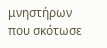μνηστήρων που σκότωσε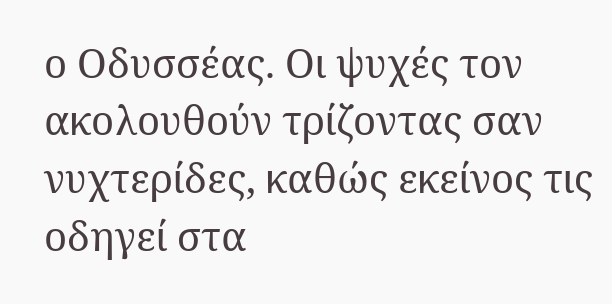ο Οδυσσέας. Οι ψυχές τον ακολουθούν τρίζοντας σαν νυχτερίδες, καθώς εκείνος τις οδηγεί στα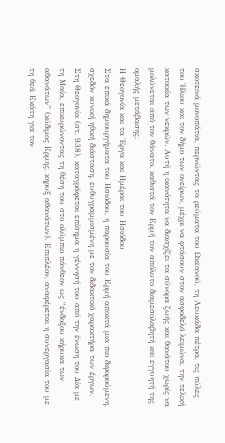σκοτεινά μονοπάτια, περνώντας τα ρεύματα του Ωκεανού, τη Λευκάδα πέτρα, τις πύλες του Ήλιου και τον δήμο των ονείρων, μέχρι να φτάσουν στον ασφοδελό λειμώνα, την τελική κατοικία των νεκρών. Αυτή η ικανότητα να διασχίζει τα σύνορα ζωής και θανάτου χωρίς να μολύνεται από τον θάνατο, καθιστά τον Ερμή τον απόλυτο διαμεσολαβητή και εγγυητή της ομαλής μετάβασης.
Η Θεογονία και τα Έργα και Ημέραι του Ησιόδου
Στα επικά δημιουργήματα του Ησιόδου, η παρουσία του Ερμή αποκτά μια πιο διφορούμενη, σχεδόν κυνική ηθική διάσταση, ευθυγραμμισμένη με τον διδακτικό χαρακτήρα των έργων. Στη Θεογονία (στ. 938), καταγράφεται επίσημα η γέννησή του από την ένωση του Δία με τη Μαία, επικυρώνοντας τη θέση του στο ολύμπιο πάνθεον ως “ένδοξου κήρυκα των αθανάτων” (κύδιμος Ερμης, κηρυξ αθανάτων). Επιπλέον, αναφέρεται η συνεργασία του με τη θεά Εκάτη για τον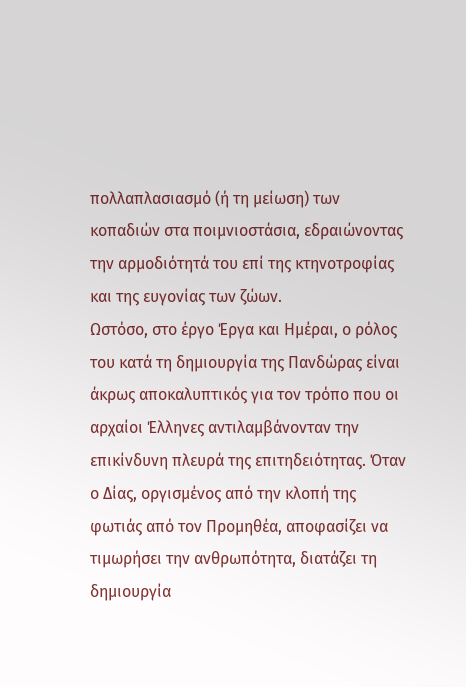πολλαπλασιασμό (ή τη μείωση) των κοπαδιών στα ποιμνιοστάσια, εδραιώνοντας την αρμοδιότητά του επί της κτηνοτροφίας και της ευγονίας των ζώων.
Ωστόσο, στο έργο Έργα και Ημέραι, ο ρόλος του κατά τη δημιουργία της Πανδώρας είναι άκρως αποκαλυπτικός για τον τρόπο που οι αρχαίοι Έλληνες αντιλαμβάνονταν την επικίνδυνη πλευρά της επιτηδειότητας. Όταν ο Δίας, οργισμένος από την κλοπή της φωτιάς από τον Προμηθέα, αποφασίζει να τιμωρήσει την ανθρωπότητα, διατάζει τη δημιουργία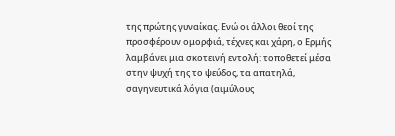της πρώτης γυναίκας. Ενώ οι άλλοι θεοί της προσφέρουν ομορφιά, τέχνες και χάρη, ο Ερμής λαμβάνει μια σκοτεινή εντολή: τοποθετεί μέσα στην ψυχή της το ψεύδος, τα απατηλά, σαγηνευτικά λόγια (αιμύλους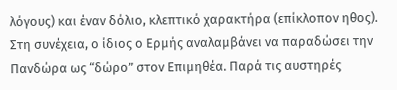λόγους) και έναν δόλιο, κλεπτικό χαρακτήρα (επίκλοπον ηθος).
Στη συνέχεια, ο ίδιος ο Ερμής αναλαμβάνει να παραδώσει την Πανδώρα ως “δώρο” στον Επιμηθέα. Παρά τις αυστηρές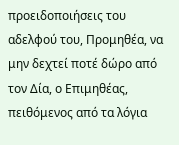προειδοποιήσεις του αδελφού του, Προμηθέα, να μην δεχτεί ποτέ δώρο από τον Δία, ο Επιμηθέας, πειθόμενος από τα λόγια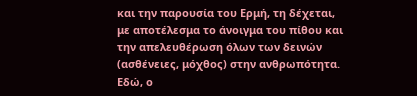και την παρουσία του Ερμή, τη δέχεται, με αποτέλεσμα το άνοιγμα του πίθου και την απελευθέρωση όλων των δεινών (ασθένειες, μόχθος) στην ανθρωπότητα. Εδώ, ο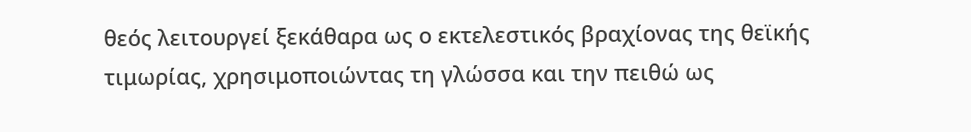θεός λειτουργεί ξεκάθαρα ως ο εκτελεστικός βραχίονας της θεϊκής τιμωρίας, χρησιμοποιώντας τη γλώσσα και την πειθώ ως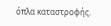όπλα καταστροφής.